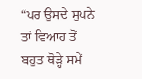“ਪਰ ਉਸਦੇ ਸੁਪਨੇ ਤਾਂ ਵਿਆਹ ਤੋਂ ਬਹੁਤ ਥੋੜ੍ਹੇ ਸਮੇਂ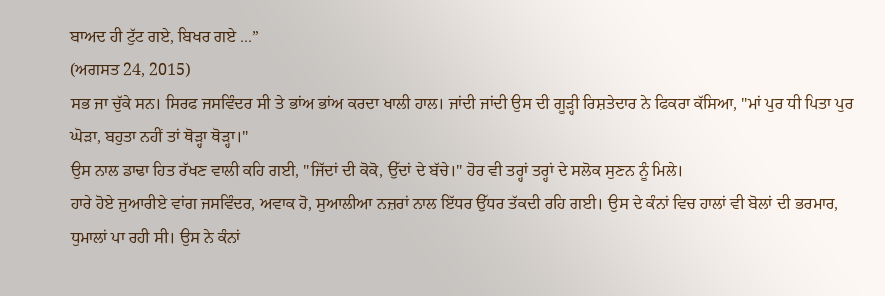ਬਾਅਦ ਹੀ ਟੁੱਟ ਗਏ, ਬਿਖਰ ਗਏ ...”
(ਅਗਸਤ 24, 2015)
ਸਭ ਜਾ ਚੁੱਕੇ ਸਨ। ਸਿਰਫ ਜਸਵਿੰਦਰ ਸੀ ਤੇ ਭਾਂਅ ਭਾਂਅ ਕਰਦਾ ਖਾਲੀ ਹਾਲ। ਜਾਂਦੀ ਜਾਂਦੀ ਉਸ ਦੀ ਗੂੜ੍ਹੀ ਰਿਸ਼ਤੇਦਾਰ ਨੇ ਫਿਕਰਾ ਕੱਸਿਆ, "ਮਾਂ ਪੁਰ ਧੀ ਪਿਤਾ ਪੁਰ ਘੋੜਾ, ਬਹੁਤਾ ਨਹੀਂ ਤਾਂ ਥੋੜ੍ਹਾ ਥੋੜ੍ਹਾ।"
ਉਸ ਨਾਲ ਡਾਢਾ ਹਿਤ ਰੱਖਣ ਵਾਲੀ ਕਹਿ ਗਈ, "ਜਿੱਦਾਂ ਦੀ ਕੋਕੋ, ਉੱਦਾਂ ਦੇ ਬੱਚੇ।" ਹੋਰ ਵੀ ਤਰ੍ਹਾਂ ਤਰ੍ਹਾਂ ਦੇ ਸਲੋਕ ਸੁਣਨ ਨੂੰ ਮਿਲੇ।
ਹਾਰੇ ਹੋਏ ਜੁਆਰੀਏ ਵਾਂਗ ਜਸਵਿੰਦਰ, ਅਵਾਕ ਹੋ, ਸੁਆਲੀਆ ਨਜ਼ਰਾਂ ਨਾਲ ਇੱਧਰ ਉੱਧਰ ਤੱਕਦੀ ਰਹਿ ਗਈ। ਉਸ ਦੇ ਕੰਨਾਂ ਵਿਚ ਹਾਲਾਂ ਵੀ ਬੋਲਾਂ ਦੀ ਭਰਮਾਰ, ਧੁਮਾਲਾਂ ਪਾ ਰਹੀ ਸੀ। ਉਸ ਨੇ ਕੰਨਾਂ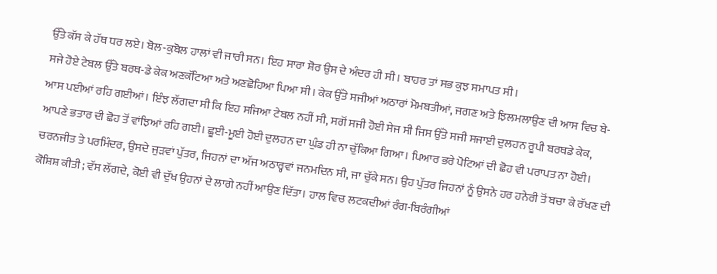ਉੱਤੇ ਕੱਸ ਕੇ ਹੱਥ ਧਰ ਲਏ। ਬੋਲ-ਕੁਬੋਲ ਹਾਲਾਂ ਵੀ ਜਾਰੀ ਸਨ। ਇਹ ਸਾਰਾ ਸ਼ੋਰ ਉਸ ਦੇ ਅੰਦਰ ਹੀ ਸੀ। ਬਾਹਰ ਤਾਂ ਸਭ ਕੁਝ ਸਮਾਪਤ ਸੀ।
ਸਜੇ ਹੋਏ ਟੇਬਲ ਉੱਤੇ ਬਰਥ-ਡੇ ਕੇਕ ਅਣਕੱਟਿਆ ਅਤੇ ਅਣਛੋਹਿਆ ਪਿਆ ਸੀ। ਕੇਕ ਉੱਤੇ ਸਜੀਆਂ ਅਠਾਰਾਂ ਮੋਮਬਤੀਆਂ, ਜਗਣ ਅਤੇ ਝਿਲਮਲਾਉਣ ਦੀ ਆਸ ਵਿਚ ਬੇ-ਆਸ ਪਈਆਂ ਰਹਿ ਗਈਆਂ। ਇੰਝ ਲੱਗਦਾ ਸੀ ਕਿ ਇਹ ਸਜਿਆ ਟੇਬਲ ਨਹੀਂ ਸੀ, ਸਗੋਂ ਸਜੀ ਹੋਈ ਸੇਜ ਸੀ ਜਿਸ ਉੱਤੇ ਸਜੀ ਸਜਾਈ ਦੁਲਹਨ ਰੂਪੀ ਬਰਥਡੇ ਕੇਕ, ਆਪਣੇ ਭਤਾਰ ਦੀ ਛੋਹ ਤੋਂ ਵਾਂਝਿਆਂ ਰਹਿ ਗਈ। ਛੂਈ-ਮੂਈ ਹੋਈ ਦੁਲਹਨ ਦਾ ਘੁੰਡ ਹੀ ਨਾ ਚੁੱਕਿਆ ਗਿਆ। ਪਿਆਰ ਭਰੇ ਪੋਟਿਆਂ ਦੀ ਛੋਹ ਵੀ ਪਰਾਪਤ ਨਾ ਹੋਈ।
ਚਰਨਜੀਤ ਤੇ ਪਰਮਿੰਦਰ, ਉਸਦੇ ਜੁੜਵਾਂ ਪੁੱਤਰ, ਜਿਹਨਾਂ ਦਾ ਅੱਜ ਅਠਾਰ੍ਹਵਾਂ ਜਨਮਦਿਨ ਸੀ, ਜਾ ਚੁੱਕੇ ਸਨ। ਉਹ ਪੁੱਤਰ ਜਿਹਨਾਂ ਨੂੰ ਉਸਨੇ ਹਰ ਹਨੇਰੀ ਤੋਂ ਬਚਾ ਕੇ ਰੱਖਣ ਦੀ ਕੋਸ਼ਿਸ਼ ਕੀਤੀ; ਵੱਸ ਲੱਗਦੇ, ਕੋਈ ਵੀ ਦੁੱਖ ਉਹਨਾਂ ਦੇ ਲਾਗੇ ਨਹੀਂ ਆਉਣ ਦਿੱਤਾ। ਹਾਲ ਵਿਚ ਲਟਕਦੀਆਂ ਰੰਗ-ਬਿਰੰਗੀਆਂ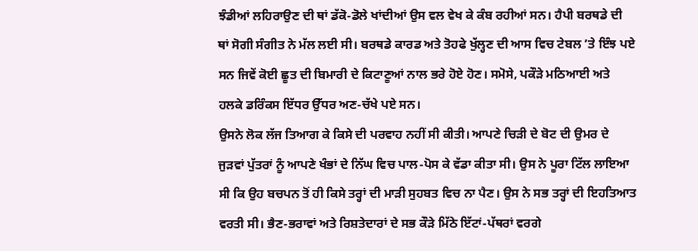ਝੰਡੀਆਂ ਲਹਿਰਾਉਣ ਦੀ ਥਾਂ ਡੱਕੋ-ਡੋਲੇ ਖਾਂਦੀਆਂ ਉਸ ਵਲ ਵੇਖ ਕੇ ਕੰਬ ਰਹੀਆਂ ਸਨ। ਹੈਪੀ ਬਰਥਡੇ ਦੀ ਥਾਂ ਸੋਗੀ ਸੰਗੀਤ ਨੇ ਮੱਲ ਲਈ ਸੀ। ਬਰਥਡੇ ਕਾਰਡ ਅਤੇ ਤੋਹਫੇ ਖੁੱਲ੍ਹਣ ਦੀ ਆਸ ਵਿਚ ਟੇਬਲ ’ਤੇ ਇੰਝ ਪਏ ਸਨ ਜਿਵੇਂ ਕੋਈ ਛੂਤ ਦੀ ਬਿਮਾਰੀ ਦੇ ਕਿਟਾਣੂਆਂ ਨਾਲ ਭਰੇ ਹੋਏ ਹੋਣ। ਸਮੋਸੇ, ਪਕੌੜੇ ਮਠਿਆਈ ਅਤੇ ਹਲਕੇ ਡਰਿੰਕਸ ਇੱਧਰ ਉੱਧਰ ਅਣ-ਚੱਖੇ ਪਏ ਸਨ।
ਉਸਨੇ ਲੋਕ ਲੱਜ ਤਿਆਗ ਕੇ ਕਿਸੇ ਦੀ ਪਰਵਾਹ ਨਹੀਂ ਸੀ ਕੀਤੀ। ਆਪਣੇ ਚਿੜੀ ਦੇ ਬੋਟ ਦੀ ਉਮਰ ਦੇ ਜੁੜਵਾਂ ਪੁੱਤਰਾਂ ਨੂੰ ਆਪਣੇ ਖੰਭਾਂ ਦੇ ਨਿੱਘ ਵਿਚ ਪਾਲ-ਪੋਸ ਕੇ ਵੱਡਾ ਕੀਤਾ ਸੀ। ਉਸ ਨੇ ਪੂਰਾ ਟਿੱਲ ਲਾਇਆ ਸੀ ਕਿ ਉਹ ਬਚਪਨ ਤੋਂ ਹੀ ਕਿਸੇ ਤਰ੍ਹਾਂ ਦੀ ਮਾੜੀ ਸੁਹਬਤ ਵਿਚ ਨਾ ਪੈਣ। ਉਸ ਨੇ ਸਭ ਤਰ੍ਹਾਂ ਦੀ ਇਹਤਿਆਤ ਵਰਤੀ ਸੀ। ਭੈਣ-ਭਰਾਵਾਂ ਅਤੇ ਰਿਸ਼ਤੇਦਾਰਾਂ ਦੇ ਸਭ ਕੌੜੇ ਮਿੱਠੇ ਇੱਟਾਂ-ਪੱਥਰਾਂ ਵਰਗੇ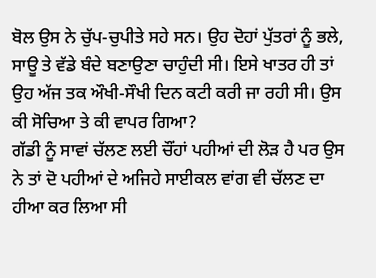ਬੋਲ ਉਸ ਨੇ ਚੁੱਪ-ਚੁਪੀਤੇ ਸਹੇ ਸਨ। ਉਹ ਦੋਹਾਂ ਪੁੱਤਰਾਂ ਨੂੰ ਭਲੇ, ਸਾਊ ਤੇ ਵੱਡੇ ਬੰਦੇ ਬਣਾਉਣਾ ਚਾਹੁੰਦੀ ਸੀ। ਇਸੇ ਖਾਤਰ ਹੀ ਤਾਂ ਉਹ ਅੱਜ ਤਕ ਔਖੀ-ਸੌਖੀ ਦਿਨ ਕਟੀ ਕਰੀ ਜਾ ਰਹੀ ਸੀ। ਉਸ ਕੀ ਸੋਚਿਆ ਤੇ ਕੀ ਵਾਪਰ ਗਿਆ?
ਗੱਡੀ ਨੂੰ ਸਾਵਾਂ ਚੱਲਣ ਲਈ ਚੌਂਹਾਂ ਪਹੀਆਂ ਦੀ ਲੋੜ ਹੈ ਪਰ ਉਸ ਨੇ ਤਾਂ ਦੋ ਪਹੀਆਂ ਦੇ ਅਜਿਹੇ ਸਾਈਕਲ ਵਾਂਗ ਵੀ ਚੱਲਣ ਦਾ ਹੀਆ ਕਰ ਲਿਆ ਸੀ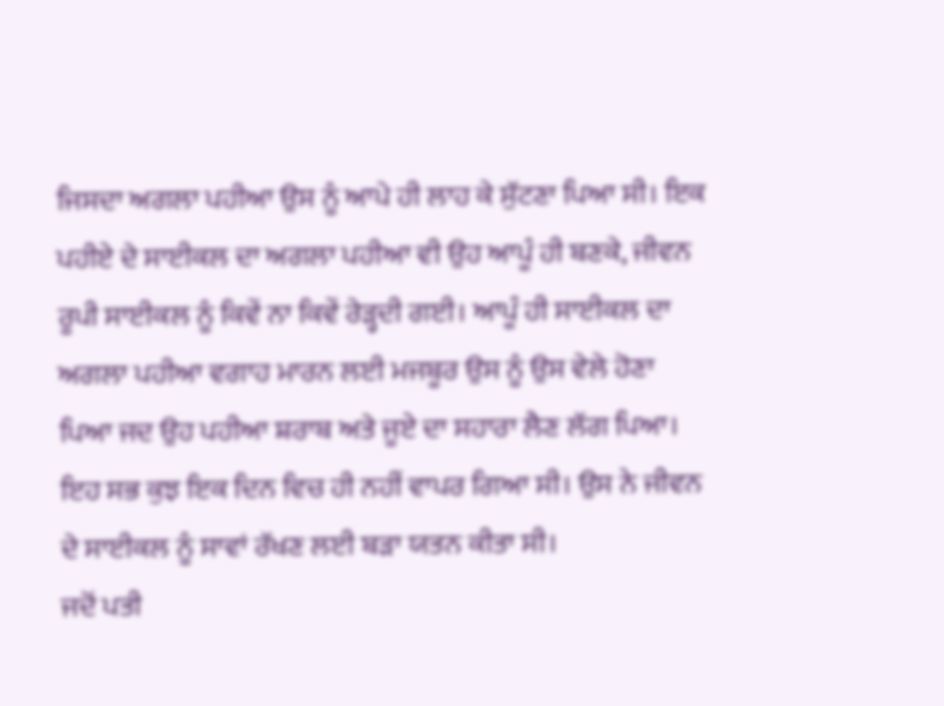ਜਿਸਦਾ ਅਗਲਾ ਪਹੀਆ ਉਸ ਨੂੰ ਆਪੇ ਹੀ ਲਾਹ ਕੇ ਸੁੱਟਣਾ ਪਿਆ ਸੀ। ਇਕ ਪਹੀਏ ਦੇ ਸਾਈਕਲ ਦਾ ਅਗਲਾ ਪਹੀਆ ਵੀ ਉਹ ਆਪੂੰ ਹੀ ਬਣਕੇ, ਜੀਵਨ ਰੂਪੀ ਸਾਈਕਲ ਨੂੰ ਕਿਵੇਂ ਨਾ ਕਿਵੇਂ ਰੇੜ੍ਹਦੀ ਗਈ। ਆਪੂੰ ਹੀ ਸਾਈਕਲ ਦਾ ਅਗਲਾ ਪਹੀਆ ਵਗਾਹ ਮਾਰਨ ਲਈ ਮਜਬੂਰ ਉਸ ਨੂੰ ਉਸ ਵੇਲੇ ਹੋਣਾ ਪਿਆ ਜਦ ਉਹ ਪਹੀਆ ਸ਼ਰਾਬ ਅਤੇ ਜੂਏ ਦਾ ਸਹਾਰਾ ਲੈਣ ਲੱਗ ਪਿਆ। ਇਹ ਸਭ ਕੁਝ ਇਕ ਦਿਨ ਵਿਚ ਹੀ ਨਹੀਂ ਵਾਪਰ ਗਿਆ ਸੀ। ਉਸ ਨੇ ਜੀਵਨ ਦੇ ਸਾਈਕਲ ਨੂੰ ਸਾਵਾਂ ਰੱਖਣ ਲਈ ਬੜਾ ਯਤਨ ਕੀਤਾ ਸੀ।
ਜਦੋਂ ਪਤੀ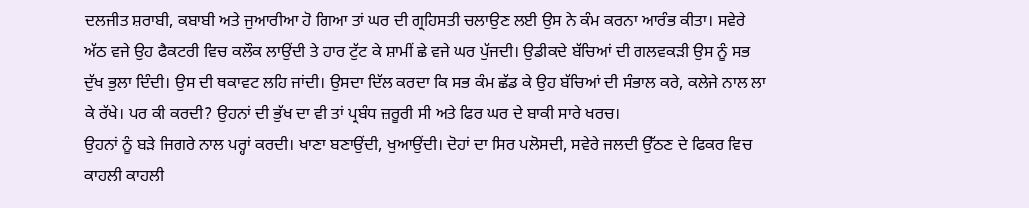ਦਲਜੀਤ ਸ਼ਰਾਬੀ, ਕਬਾਬੀ ਅਤੇ ਜੁਆਰੀਆ ਹੋ ਗਿਆ ਤਾਂ ਘਰ ਦੀ ਗ੍ਰਹਿਸਤੀ ਚਲਾਉਣ ਲਈ ਉਸ ਨੇ ਕੰਮ ਕਰਨਾ ਆਰੰਭ ਕੀਤਾ। ਸਵੇਰੇ ਅੱਠ ਵਜੇ ਉਹ ਫੈਕਟਰੀ ਵਿਚ ਕਲੌਕ ਲਾਉਂਦੀ ਤੇ ਹਾਰ ਟੁੱਟ ਕੇ ਸ਼ਾਮੀਂ ਛੇ ਵਜੇ ਘਰ ਪੁੱਜਦੀ। ਉਡੀਕਦੇ ਬੱਚਿਆਂ ਦੀ ਗਲਵਕੜੀ ਉਸ ਨੂੰ ਸਭ ਦੁੱਖ ਭੁਲਾ ਦਿੰਦੀ। ਉਸ ਦੀ ਥਕਾਵਟ ਲਹਿ ਜਾਂਦੀ। ਉਸਦਾ ਦਿੱਲ ਕਰਦਾ ਕਿ ਸਭ ਕੰਮ ਛੱਡ ਕੇ ਉਹ ਬੱਚਿਆਂ ਦੀ ਸੰਭਾਲ ਕਰੇ, ਕਲੇਜੇ ਨਾਲ ਲਾ ਕੇ ਰੱਖੇ। ਪਰ ਕੀ ਕਰਦੀ? ਉਹਨਾਂ ਦੀ ਭੁੱਖ ਦਾ ਵੀ ਤਾਂ ਪ੍ਰਬੰਧ ਜ਼ਰੂਰੀ ਸੀ ਅਤੇ ਫਿਰ ਘਰ ਦੇ ਬਾਕੀ ਸਾਰੇ ਖਰਚ।
ਉਹਨਾਂ ਨੂੰ ਬੜੇ ਜਿਗਰੇ ਨਾਲ ਪਰ੍ਹਾਂ ਕਰਦੀ। ਖਾਣਾ ਬਣਾਉਂਦੀ, ਖੁਆਉਂਦੀ। ਦੋਹਾਂ ਦਾ ਸਿਰ ਪਲੋਸਦੀ, ਸਵੇਰੇ ਜਲਦੀ ਉੱਠਣ ਦੇ ਫਿਕਰ ਵਿਚ ਕਾਹਲੀ ਕਾਹਲੀ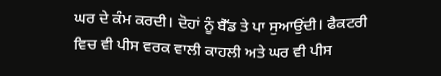ਘਰ ਦੇ ਕੰਮ ਕਰਦੀ। ਦੋਹਾਂ ਨੂੰ ਬੈੱਡ ਤੇ ਪਾ ਸੁਆਉਂਦੀ। ਫੈਕਟਰੀ ਵਿਚ ਵੀ ਪੀਸ ਵਰਕ ਵਾਲੀ ਕਾਹਲੀ ਅਤੇ ਘਰ ਵੀ ਪੀਸ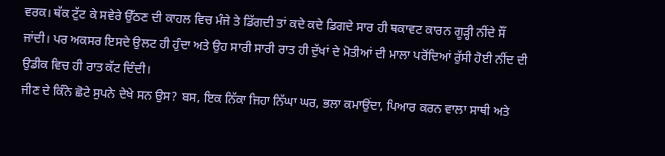ਵਰਕ। ਥੱਕ ਟੁੱਟ ਕੇ ਸਵੇਰੇ ਉੱਠਣ ਦੀ ਕਾਹਲ ਵਿਚ ਮੰਜੇ ਤੇ ਡਿੱਗਦੀ ਤਾਂ ਕਦੇ ਕਦੇ ਡਿਗਦੇ ਸਾਰ ਹੀ ਥਕਾਵਟ ਕਾਰਨ ਗੂੜ੍ਹੀ ਨੀਂਦੇ ਸੌਂ ਜਾਂਦੀ। ਪਰ ਅਕਸਰ ਇਸਦੇ ਉਲਟ ਹੀ ਹੁੰਦਾ ਅਤੇ ਉਹ ਸਾਰੀ ਸਾਰੀ ਰਾਤ ਹੀ ਦੁੱਖਾਂ ਦੇ ਮੋਤੀਆਂ ਦੀ ਮਾਲਾ ਪਰੋਂਦਿਆਂ ਰੁੱਸੀ ਹੋਈ ਨੀਂਦ ਦੀ ਉਡੀਕ ਵਿਚ ਹੀ ਰਾਤ ਕੱਟ ਦਿੰਦੀ।
ਜੀਣ ਦੇ ਕਿੰਨੇ ਛੋਟੇ ਸੁਪਨੇ ਦੇਖੇ ਸਨ ਉਸ? ਬਸ, ਇਕ ਨਿੱਕਾ ਜਿਹਾ ਨਿੱਘਾ ਘਰ, ਭਲਾ ਕਮਾਉਂਦਾ, ਪਿਆਰ ਕਰਨ ਵਾਲਾ ਸਾਥੀ ਅਤੇ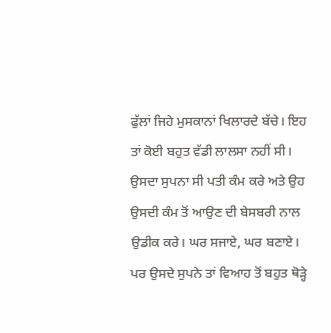ਫੁੱਲਾਂ ਜਿਹੇ ਮੁਸਕਾਨਾਂ ਖਿਲਾਰਦੇ ਬੱਚੇ। ਇਹ ਤਾਂ ਕੋਈ ਬਹੁਤ ਵੱਡੀ ਲਾਲਸਾ ਨਹੀਂ ਸੀ। ਉਸਦਾ ਸੁਪਨਾ ਸੀ ਪਤੀ ਕੰਮ ਕਰੇ ਅਤੇ ਉਹ ਉਸਦੀ ਕੰਮ ਤੋਂ ਆਉਣ ਦੀ ਬੇਸਬਰੀ ਨਾਲ ਉਡੀਕ ਕਰੇ। ਘਰ ਸਜਾਏ, ਘਰ ਬਣਾਏ। ਪਰ ਉਸਦੇ ਸੁਪਨੇ ਤਾਂ ਵਿਆਹ ਤੋਂ ਬਹੁਤ ਥੋੜ੍ਹੇ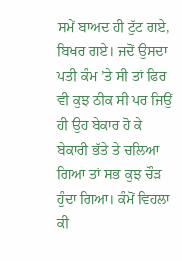ਸਮੇਂ ਬਾਅਦ ਹੀ ਟੁੱਟ ਗਏ, ਬਿਖਰ ਗਏ। ਜਦੋਂ ਉਸਦਾ ਪਤੀ ਕੰਮ ’ਤੇ ਸੀ ਤਾਂ ਫਿਰ ਵੀ ਕੁਝ ਠੀਕ ਸੀ ਪਰ ਜਿਉਂ ਹੀ ਉਹ ਬੇਕਾਰ ਹੋ ਕੇ ਬੇਕਾਰੀ ਭੱਤੇ ਤੇ ਚਲਿਆ ਗਿਆ ਤਾਂ ਸਭ ਕੁਝ ਚੌੜ ਹੁੰਦਾ ਗਿਆ। ਕੰਮੋਂ ਵਿਹਲਾ ਕੀ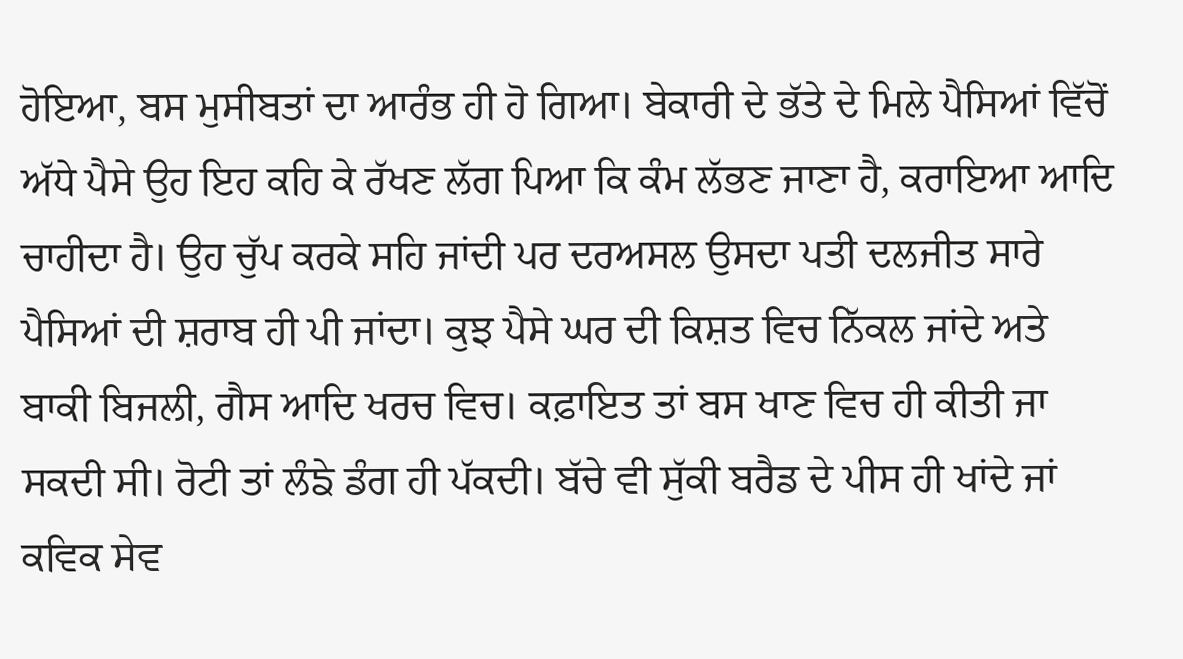ਹੋਇਆ, ਬਸ ਮੁਸੀਬਤਾਂ ਦਾ ਆਰੰਭ ਹੀ ਹੋ ਗਿਆ। ਬੇਕਾਰੀ ਦੇ ਭੱਤੇ ਦੇ ਮਿਲੇ ਪੈਸਿਆਂ ਵਿੱਚੋਂ ਅੱਧੇ ਪੈਸੇ ਉਹ ਇਹ ਕਹਿ ਕੇ ਰੱਖਣ ਲੱਗ ਪਿਆ ਕਿ ਕੰਮ ਲੱਭਣ ਜਾਣਾ ਹੈ, ਕਰਾਇਆ ਆਦਿ ਚਾਹੀਦਾ ਹੈ। ਉਹ ਚੁੱਪ ਕਰਕੇ ਸਹਿ ਜਾਂਦੀ ਪਰ ਦਰਅਸਲ ਉਸਦਾ ਪਤੀ ਦਲਜੀਤ ਸਾਰੇ ਪੈਸਿਆਂ ਦੀ ਸ਼ਰਾਬ ਹੀ ਪੀ ਜਾਂਦਾ। ਕੁਝ ਪੈਸੇ ਘਰ ਦੀ ਕਿਸ਼ਤ ਵਿਚ ਨਿੱਕਲ ਜਾਂਦੇ ਅਤੇ ਬਾਕੀ ਬਿਜਲੀ, ਗੈਸ ਆਦਿ ਖਰਚ ਵਿਚ। ਕਫ਼ਾਇਤ ਤਾਂ ਬਸ ਖਾਣ ਵਿਚ ਹੀ ਕੀਤੀ ਜਾ ਸਕਦੀ ਸੀ। ਰੋਟੀ ਤਾਂ ਲੰਙੇ ਡੰਗ ਹੀ ਪੱਕਦੀ। ਬੱਚੇ ਵੀ ਸੁੱਕੀ ਬਰੈਡ ਦੇ ਪੀਸ ਹੀ ਖਾਂਦੇ ਜਾਂ ਕਵਿਕ ਸੇਵ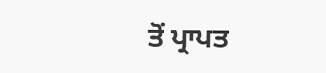ਤੋਂ ਪ੍ਰਾਪਤ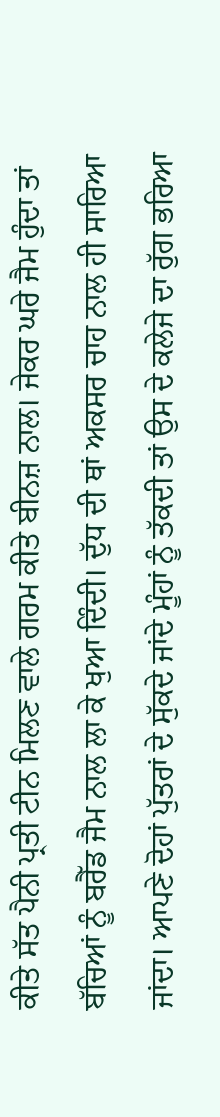ਕੀਤੇ ਸੱਤ ਪੈਨੀ ਪ੍ਰਤੀ ਟੀਨ ਮਿਲਣ ਵਾਲੇ ਗਰਮ ਕੀਤੇ ਬੀਨਜ਼ ਨਾਲ। ਜੇਕਰ ਘਰੇ ਜੈਮ ਹੁੰਦਾ ਤਾਂ ਬੱਚਿਆਂ ਨੂੰ ਬਰੈੱਡ ਜੈਮ ਨਾਲ ਲਾ ਕੇ ਖੁਆ ਦਿੰਦੀ। ਦੁੱਧ ਦੀ ਥਾਂ ਅਕਸਰ ਚਾਹ ਨਾਲ ਹੀ ਸਾਰਿਆ ਜਾਂਦਾ। ਆਪਣੇ ਦੋਹਾਂ ਪੁੱਤਰਾਂ ਦੇ ਸੁੱਕਦੇ ਜਾਂਦੇ ਮੂੰਹਾਂ ਨੂੰ ਤੱਕਦੀ ਤਾਂ ਉਸ ਦੇ ਕਲੇਜੇ ਦਾ ਰੁੱਗ ਭਰਿਆ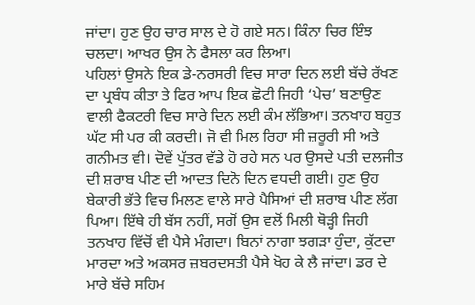ਜਾਂਦਾ। ਹੁਣ ਉਹ ਚਾਰ ਸਾਲ ਦੇ ਹੋ ਗਏ ਸਨ। ਕਿੰਨਾ ਚਿਰ ਇੰਝ ਚਲਦਾ। ਆਖਰ ਉਸ ਨੇ ਫੈਸਲਾ ਕਰ ਲਿਆ।
ਪਹਿਲਾਂ ਉਸਨੇ ਇਕ ਡੇ-ਨਰਸਰੀ ਵਿਚ ਸਾਰਾ ਦਿਨ ਲਈ ਬੱਚੇ ਰੱਖਣ ਦਾ ਪ੍ਰਬੰਧ ਕੀਤਾ ਤੇ ਫਿਰ ਆਪ ਇਕ ਛੋਟੀ ਜਿਹੀ ‘ਪੇਚ’ ਬਣਾਉਣ ਵਾਲੀ ਫੈਕਟਰੀ ਵਿਚ ਸਾਰੇ ਦਿਨ ਲਈ ਕੰਮ ਲੱਭਿਆ। ਤਨਖਾਹ ਬਹੁਤ ਘੱਟ ਸੀ ਪਰ ਕੀ ਕਰਦੀ। ਜੋ ਵੀ ਮਿਲ ਰਿਹਾ ਸੀ ਜ਼ਰੂਰੀ ਸੀ ਅਤੇ ਗਨੀਮਤ ਵੀ। ਦੋਵੇਂ ਪੁੱਤਰ ਵੱਡੇ ਹੋ ਰਹੇ ਸਨ ਪਰ ਉਸਦੇ ਪਤੀ ਦਲਜੀਤ ਦੀ ਸ਼ਰਾਬ ਪੀਣ ਦੀ ਆਦਤ ਦਿਨੋ ਦਿਨ ਵਧਦੀ ਗਈ। ਹੁਣ ਉਹ ਬੇਕਾਰੀ ਭੱਤੇ ਵਿਚ ਮਿਲਣ ਵਾਲੇ ਸਾਰੇ ਪੈਸਿਆਂ ਦੀ ਸ਼ਰਾਬ ਪੀਣ ਲੱਗ ਪਿਆ। ਇੱਥੇ ਹੀ ਬੱਸ ਨਹੀਂ, ਸਗੋਂ ਉਸ ਵਲੋਂ ਮਿਲੀ ਥੋੜ੍ਹੀ ਜਿਹੀ ਤਨਖਾਹ ਵਿੱਚੋਂ ਵੀ ਪੈਸੇ ਮੰਗਦਾ। ਬਿਨਾਂ ਨਾਗਾ ਝਗੜਾ ਹੁੰਦਾ, ਕੁੱਟਦਾ ਮਾਰਦਾ ਅਤੇ ਅਕਸਰ ਜ਼ਬਰਦਸਤੀ ਪੈਸੇ ਖੋਹ ਕੇ ਲੈ ਜਾਂਦਾ। ਡਰ ਦੇ ਮਾਰੇ ਬੱਚੇ ਸਹਿਮ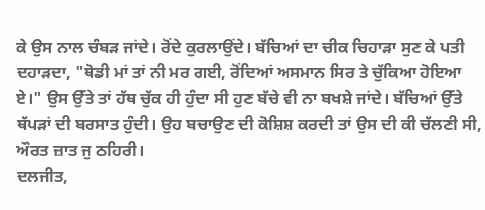ਕੇ ਉਸ ਨਾਲ ਚੰਬੜ ਜਾਂਦੇ। ਰੋਂਦੇ ਕੁਰਲਾਉਂਦੇ। ਬੱਚਿਆਂ ਦਾ ਚੀਕ ਚਿਹਾੜਾ ਸੁਣ ਕੇ ਪਤੀ ਦਹਾੜਦਾ, "ਥੋਡੀ ਮਾਂ ਤਾਂ ਨੀ ਮਰ ਗਈ, ਰੋਂਦਿਆਂ ਅਸਮਾਨ ਸਿਰ ਤੇ ਚੁੱਕਿਆ ਹੋਇਆ ਏ।" ਉਸ ਉੱਤੇ ਤਾਂ ਹੱਥ ਚੁੱਕ ਹੀ ਹੁੰਦਾ ਸੀ ਹੁਣ ਬੱਚੇ ਵੀ ਨਾ ਬਖਸ਼ੇ ਜਾਂਦੇ। ਬੱਚਿਆਂ ਉੱਤੇ ਥੱਪੜਾਂ ਦੀ ਬਰਸਾਤ ਹੁੰਦੀ। ਉਹ ਬਚਾਉਣ ਦੀ ਕੋਸ਼ਿਸ਼ ਕਰਦੀ ਤਾਂ ਉਸ ਦੀ ਕੀ ਚੱਲਣੀ ਸੀ, ਔਰਤ ਜ਼ਾਤ ਜੁ ਠਹਿਰੀ।
ਦਲਜੀਤ,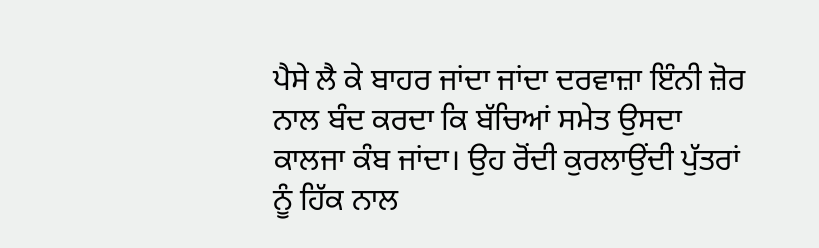ਪੈਸੇ ਲੈ ਕੇ ਬਾਹਰ ਜਾਂਦਾ ਜਾਂਦਾ ਦਰਵਾਜ਼ਾ ਇੰਨੀ ਜ਼ੋਰ ਨਾਲ ਬੰਦ ਕਰਦਾ ਕਿ ਬੱਚਿਆਂ ਸਮੇਤ ਉਸਦਾ ਕਾਲਜਾ ਕੰਬ ਜਾਂਦਾ। ਉਹ ਰੋਂਦੀ ਕੁਰਲਾਉਂਦੀ ਪੁੱਤਰਾਂ ਨੂੰ ਹਿੱਕ ਨਾਲ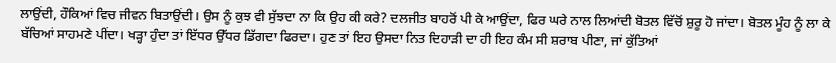ਲਾਉਂਦੀ, ਹੌਕਿਆਂ ਵਿਚ ਜੀਵਨ ਬਿਤਾਉਂਦੀ। ਉਸ ਨੂੰ ਕੁਝ ਵੀ ਸੁੱਝਦਾ ਨਾ ਕਿ ਉਹ ਕੀ ਕਰੇ? ਦਲਜੀਤ ਬਾਹਰੋਂ ਪੀ ਕੇ ਆਉਂਦਾ, ਫਿਰ ਘਰੇ ਨਾਲ ਲਿਆਂਦੀ ਬੋਤਲ ਵਿੱਚੋਂ ਸ਼ੁਰੂ ਹੋ ਜਾਂਦਾ। ਬੋਤਲ ਮੂੰਹ ਨੂੰ ਲਾ ਕੇ ਬੱਚਿਆਂ ਸਾਹਮਣੇ ਪੀਂਦਾ। ਖੜ੍ਹਾ ਹੁੰਦਾ ਤਾਂ ਇੱਧਰ ਉੱਧਰ ਡਿੱਗਦਾ ਫਿਰਦਾ। ਹੁਣ ਤਾਂ ਇਹ ਉਸਦਾ ਨਿਤ ਦਿਹਾੜੀ ਦਾ ਹੀ ਇਹ ਕੰਮ ਸੀ ਸ਼ਰਾਬ ਪੀਣਾ, ਜਾਂ ਕੁੱਤਿਆਂ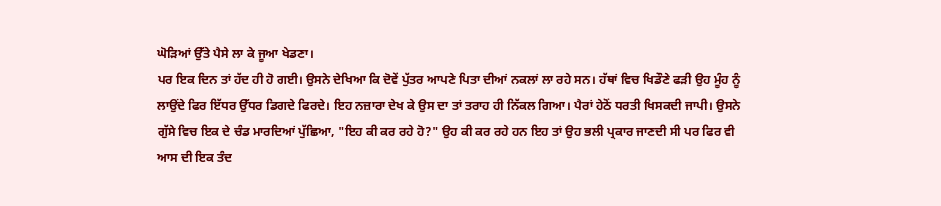ਘੋੜਿਆਂ ਉੱਤੇ ਪੈਸੇ ਲਾ ਕੇ ਜੂਆ ਖੇਡਣਾ।
ਪਰ ਇਕ ਦਿਨ ਤਾਂ ਹੱਦ ਹੀ ਹੋ ਗਈ। ਉਸਨੇ ਦੇਖਿਆ ਕਿ ਦੋਵੇਂ ਪੁੱਤਰ ਆਪਣੇ ਪਿਤਾ ਦੀਆਂ ਨਕਲਾਂ ਲਾ ਰਹੇ ਸਨ। ਹੱਥਾਂ ਵਿਚ ਖਿਡੌਣੇ ਫੜੀ ਉਹ ਮੂੰਹ ਨੂੰ ਲਾਉਂਦੇ ਫਿਰ ਇੱਧਰ ਉੱਧਰ ਡਿਗਦੇ ਫਿਰਦੇ। ਇਹ ਨਜ਼ਾਰਾ ਦੇਖ ਕੇ ਉਸ ਦਾ ਤਾਂ ਤਰਾਹ ਹੀ ਨਿੱਕਲ ਗਿਆ। ਪੈਰਾਂ ਹੇਠੋਂ ਧਰਤੀ ਖਿਸਕਦੀ ਜਾਪੀ। ਉਸਨੇ ਗੁੱਸੇ ਵਿਚ ਇਕ ਦੇ ਚੰਡ ਮਾਰਦਿਆਂ ਪੁੱਛਿਆ, "ਇਹ ਕੀ ਕਰ ਰਹੇ ਹੋ?" ਉਹ ਕੀ ਕਰ ਰਹੇ ਹਨ ਇਹ ਤਾਂ ਉਹ ਭਲੀ ਪ੍ਰਕਾਰ ਜਾਣਦੀ ਸੀ ਪਰ ਫਿਰ ਵੀ ਆਸ ਦੀ ਇਕ ਤੰਦ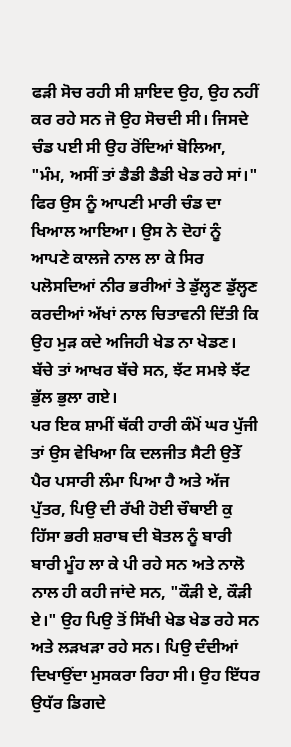ਫੜੀ ਸੋਚ ਰਹੀ ਸੀ ਸ਼ਾਇਦ ਉਹ, ਉਹ ਨਹੀਂ ਕਰ ਰਹੇ ਸਨ ਜੋ ਉਹ ਸੋਚਦੀ ਸੀ। ਜਿਸਦੇ ਚੰਡ ਪਈ ਸੀ ਉਹ ਰੋਂਦਿਆਂ ਬੋਲਿਆ, "ਮੰਮ, ਅਸੀਂ ਤਾਂ ਡੈਡੀ ਡੈਡੀ ਖੇਡ ਰਹੇ ਸਾਂ।"
ਫਿਰ ਉਸ ਨੂੰ ਆਪਣੀ ਮਾਰੀ ਚੰਡ ਦਾ ਖਿਆਲ ਆਇਆ। ਉਸ ਨੇ ਦੋਹਾਂ ਨੂੰ ਆਪਣੇ ਕਾਲਜੇ ਨਾਲ ਲਾ ਕੇ ਸਿਰ ਪਲੋਸਦਿਆਂ ਨੀਰ ਭਰੀਆਂ ਤੇ ਡੁੱਲ੍ਹਣ ਡੁੱਲ੍ਹਣ ਕਰਦੀਆਂ ਅੱਖਾਂ ਨਾਲ ਚਿਤਾਵਨੀ ਦਿੱਤੀ ਕਿ ਉਹ ਮੁੜ ਕਦੇ ਅਜਿਹੀ ਖੇਡ ਨਾ ਖੇਡਣ। ਬੱਚੇ ਤਾਂ ਆਖਰ ਬੱਚੇ ਸਨ, ਝੱਟ ਸਮਝੇ ਝੱਟ ਭੁੱਲ ਭੁਲਾ ਗਏ।
ਪਰ ਇਕ ਸ਼ਾਮੀਂ ਥੱਕੀ ਹਾਰੀ ਕੰਮੋਂ ਘਰ ਪੁੱਜੀ ਤਾਂ ਉਸ ਵੇਖਿਆ ਕਿ ਦਲਜੀਤ ਸੈਟੀ ਉਤੇੱ ਪੈਰ ਪਸਾਰੀ ਲੰਮਾ ਪਿਆ ਹੈ ਅਤੇ ਅੱਜ ਪੁੱਤਰ, ਪਿਉ ਦੀ ਰੱਖੀ ਹੋਈ ਚੌਥਾਈ ਕੁ ਹਿੱਸਾ ਭਰੀ ਸ਼ਰਾਬ ਦੀ ਬੋਤਲ ਨੂੰ ਬਾਰੀ ਬਾਰੀ ਮੂੰਹ ਲਾ ਕੇ ਪੀ ਰਹੇ ਸਨ ਅਤੇ ਨਾਲੋ ਨਾਲ ਹੀ ਕਹੀ ਜਾਂਦੇ ਸਨ, "ਕੌੜੀ ਏ, ਕੌੜੀ ਏ।" ਉਹ ਪਿਉ ਤੋਂ ਸਿੱਖੀ ਖੇਡ ਖੇਡ ਰਹੇ ਸਨ ਅਤੇ ਲੜਖੜਾ ਰਹੇ ਸਨ। ਪਿਉ ਦੰਦੀਆਂ ਦਿਖਾਉਂਦਾ ਮੁਸਕਰਾ ਰਿਹਾ ਸੀ। ਉਹ ਇੱਧਰ ਉਧੱਰ ਡਿਗਦੇ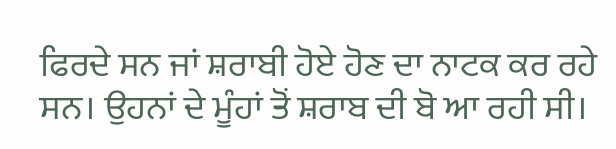ਫਿਰਦੇ ਸਨ ਜਾਂ ਸ਼ਰਾਬੀ ਹੋਏ ਹੋਣ ਦਾ ਨਾਟਕ ਕਰ ਰਹੇ ਸਨ। ਉਹਨਾਂ ਦੇ ਮੂੰਹਾਂ ਤੋਂ ਸ਼ਰਾਬ ਦੀ ਬੋ ਆ ਰਹੀ ਸੀ।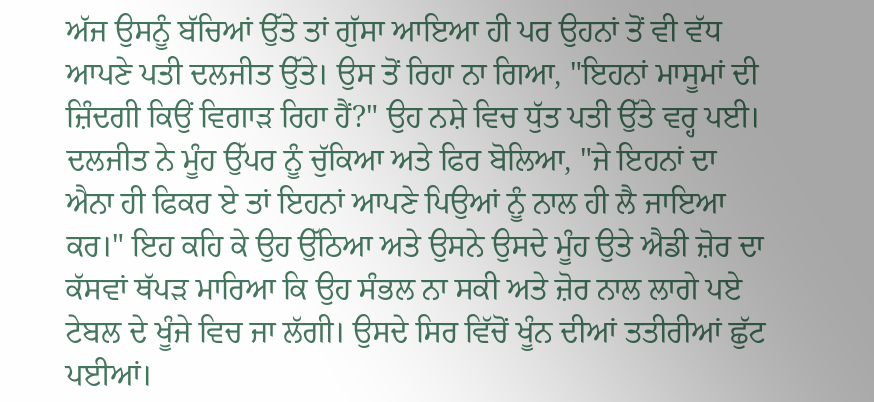ਅੱਜ ਉਸਨੂੰ ਬੱਚਿਆਂ ਉੱਤੇ ਤਾਂ ਗੁੱਸਾ ਆਇਆ ਹੀ ਪਰ ਉਹਨਾਂ ਤੋਂ ਵੀ ਵੱਧ ਆਪਣੇ ਪਤੀ ਦਲਜੀਤ ਉੱਤੇ। ਉਸ ਤੋਂ ਰਿਹਾ ਨਾ ਗਿਆ, "ਇਹਨਾਂ ਮਾਸੂਮਾਂ ਦੀ ਜ਼ਿੰਦਗੀ ਕਿਉਂ ਵਿਗਾੜ ਰਿਹਾ ਹੈਂ?" ਉਹ ਨਸ਼ੇ ਵਿਚ ਧੁੱਤ ਪਤੀ ਉੱਤੇ ਵਰ੍ਹ ਪਈ।
ਦਲਜੀਤ ਨੇ ਮੂੰਹ ਉੱਪਰ ਨੂੰ ਚੁੱਕਿਆ ਅਤੇ ਫਿਰ ਬੋਲਿਆ, "ਜੇ ਇਹਨਾਂ ਦਾ ਐਨਾ ਹੀ ਫਿਕਰ ਏ ਤਾਂ ਇਹਨਾਂ ਆਪਣੇ ਪਿਉਆਂ ਨੂੰ ਨਾਲ ਹੀ ਲੈ ਜਾਇਆ ਕਰ।" ਇਹ ਕਹਿ ਕੇ ਉਹ ਉੱਠਿਆ ਅਤੇ ਉਸਨੇ ਉਸਦੇ ਮੂੰਹ ਉਤੇ ਐਡੀ ਜ਼ੋਰ ਦਾ ਕੱਸਵਾਂ ਥੱਪੜ ਮਾਰਿਆ ਕਿ ਉਹ ਸੰਭਲ ਨਾ ਸਕੀ ਅਤੇ ਜ਼ੋਰ ਨਾਲ ਲਾਗੇ ਪਏ ਟੇਬਲ ਦੇ ਖੂੰਜੇ ਵਿਚ ਜਾ ਲੱਗੀ। ਉਸਦੇ ਸਿਰ ਵਿੱਚੋਂ ਖੂੰਨ ਦੀਆਂ ਤਤੀਰੀਆਂ ਛੁੱਟ ਪਈਆਂ।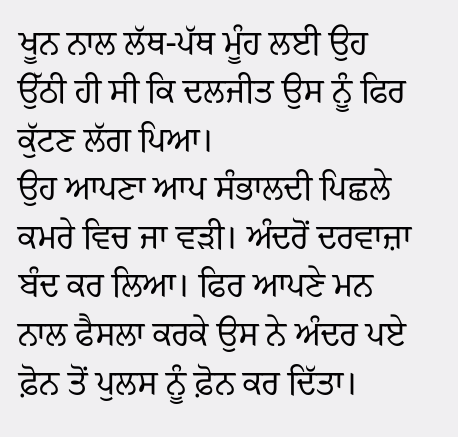ਖੂਨ ਨਾਲ ਲੱਥ-ਪੱਥ ਮੂੰਹ ਲਈ ਉਹ ਉੱਠੀ ਹੀ ਸੀ ਕਿ ਦਲਜੀਤ ਉਸ ਨੂੰ ਫਿਰ ਕੁੱਟਣ ਲੱਗ ਪਿਆ।
ਉਹ ਆਪਣਾ ਆਪ ਸੰਭਾਲਦੀ ਪਿਛਲੇ ਕਮਰੇ ਵਿਚ ਜਾ ਵੜੀ। ਅੰਦਰੋਂ ਦਰਵਾਜ਼ਾ ਬੰਦ ਕਰ ਲਿਆ। ਫਿਰ ਆਪਣੇ ਮਨ ਨਾਲ ਫੈਸਲਾ ਕਰਕੇ ਉਸ ਨੇ ਅੰਦਰ ਪਏ ਫ਼ੋਨ ਤੋਂ ਪੁਲਸ ਨੂੰ ਫ਼ੋਨ ਕਰ ਦਿੱਤਾ।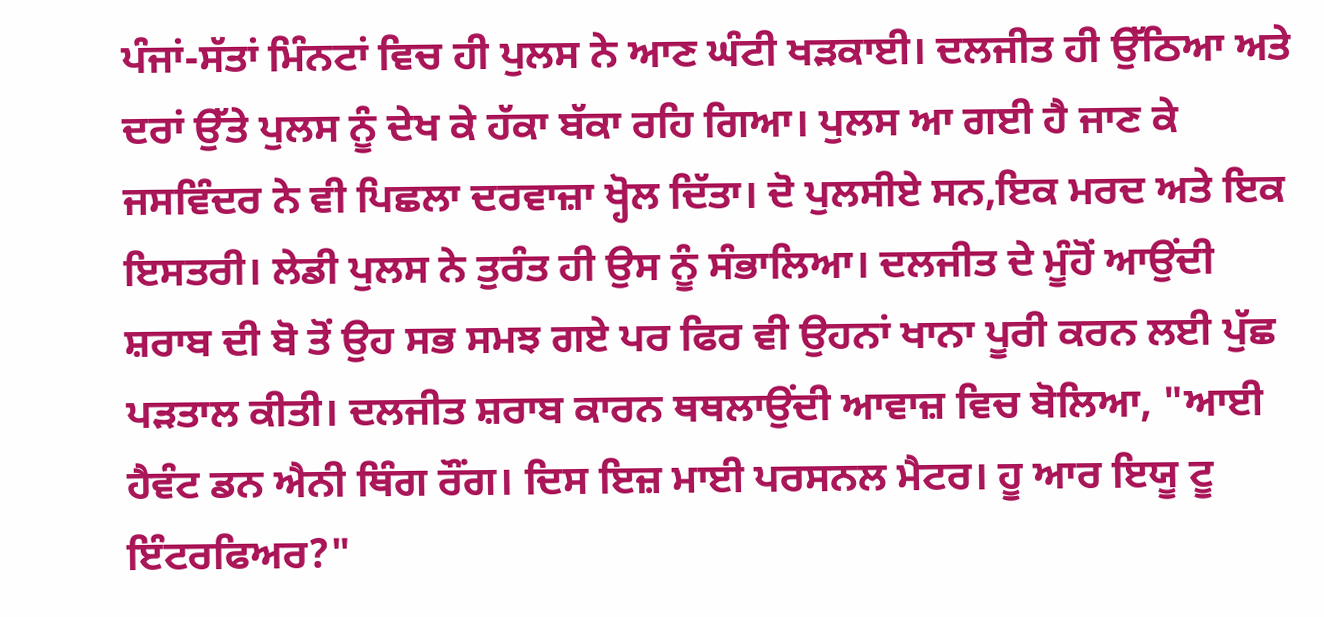ਪੰਜਾਂ-ਸੱਤਾਂ ਮਿੰਨਟਾਂ ਵਿਚ ਹੀ ਪੁਲਸ ਨੇ ਆਣ ਘੰਟੀ ਖੜਕਾਈ। ਦਲਜੀਤ ਹੀ ਉੱਠਿਆ ਅਤੇ ਦਰਾਂ ਉੱਤੇ ਪੁਲਸ ਨੂੰ ਦੇਖ ਕੇ ਹੱਕਾ ਬੱਕਾ ਰਹਿ ਗਿਆ। ਪੁਲਸ ਆ ਗਈ ਹੈ ਜਾਣ ਕੇ ਜਸਵਿੰਦਰ ਨੇ ਵੀ ਪਿਛਲਾ ਦਰਵਾਜ਼ਾ ਖ੍ਹੋਲ ਦਿੱਤਾ। ਦੋ ਪੁਲਸੀਏ ਸਨ,ਇਕ ਮਰਦ ਅਤੇ ਇਕ ਇਸਤਰੀ। ਲੇਡੀ ਪੁਲਸ ਨੇ ਤੁਰੰਤ ਹੀ ਉਸ ਨੂੰ ਸੰਭਾਲਿਆ। ਦਲਜੀਤ ਦੇ ਮੂੰਹੋਂ ਆਉਂਦੀ ਸ਼ਰਾਬ ਦੀ ਬੋ ਤੋਂ ਉਹ ਸਭ ਸਮਝ ਗਏ ਪਰ ਫਿਰ ਵੀ ਉਹਨਾਂ ਖਾਨਾ ਪੂਰੀ ਕਰਨ ਲਈ ਪੁੱਛ ਪੜਤਾਲ ਕੀਤੀ। ਦਲਜੀਤ ਸ਼ਰਾਬ ਕਾਰਨ ਥਥਲਾਉਂਦੀ ਆਵਾਜ਼ ਵਿਚ ਬੋਲਿਆ, "ਆਈ ਹੈਵੰਟ ਡਨ ਐਨੀ ਥਿੰਗ ਰੌਂਗ। ਦਿਸ ਇਜ਼ ਮਾਈ ਪਰਸਨਲ ਮੈਟਰ। ਹੂ ਆਰ ਇਯੂ ਟੂ ਇੰਟਰਫਿਅਰ?"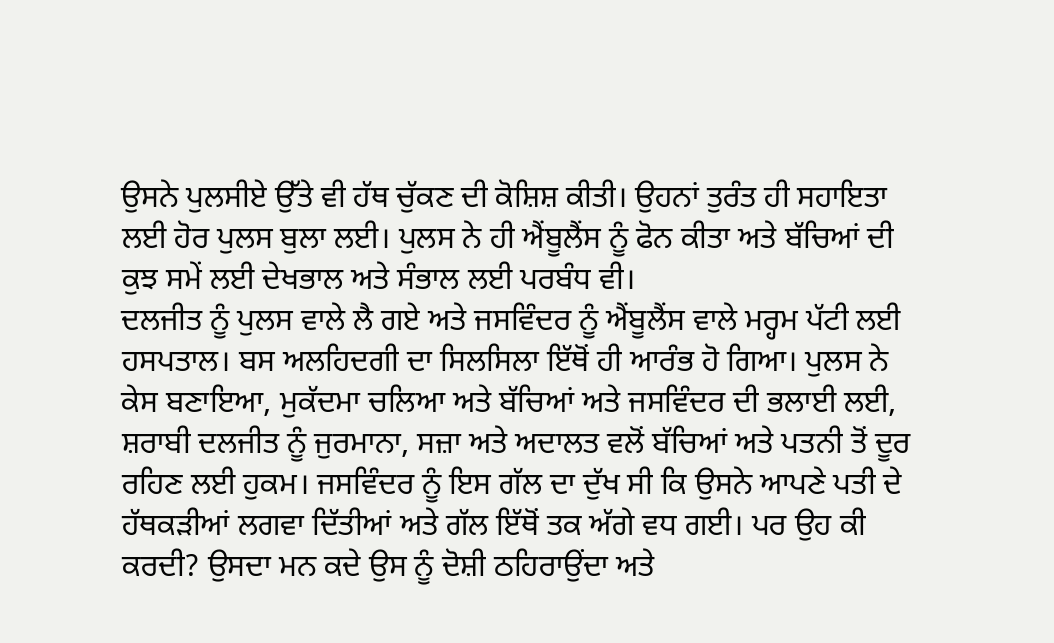ਉਸਨੇ ਪੁਲਸੀਏ ਉੱਤੇ ਵੀ ਹੱਥ ਚੁੱਕਣ ਦੀ ਕੋਸ਼ਿਸ਼ ਕੀਤੀ। ਉਹਨਾਂ ਤੁਰੰਤ ਹੀ ਸਹਾਇਤਾ ਲਈ ਹੋਰ ਪੁਲਸ ਬੁਲਾ ਲਈ। ਪੁਲਸ ਨੇ ਹੀ ਐਂਬੂਲੈਂਸ ਨੂੰ ਫੋਨ ਕੀਤਾ ਅਤੇ ਬੱਚਿਆਂ ਦੀ ਕੁਝ ਸਮੇਂ ਲਈ ਦੇਖਭਾਲ ਅਤੇ ਸੰਭਾਲ ਲਈ ਪਰਬੰਧ ਵੀ।
ਦਲਜੀਤ ਨੂੰ ਪੁਲਸ ਵਾਲੇ ਲੈ ਗਏ ਅਤੇ ਜਸਵਿੰਦਰ ਨੂੰ ਐਂਬੂਲੈਂਸ ਵਾਲੇ ਮਰ੍ਹਮ ਪੱਟੀ ਲਈ ਹਸਪਤਾਲ। ਬਸ ਅਲਹਿਦਗੀ ਦਾ ਸਿਲਸਿਲਾ ਇੱਥੋਂ ਹੀ ਆਰੰਭ ਹੋ ਗਿਆ। ਪੁਲਸ ਨੇ ਕੇਸ ਬਣਾਇਆ, ਮੁਕੱਦਮਾ ਚਲਿਆ ਅਤੇ ਬੱਚਿਆਂ ਅਤੇ ਜਸਵਿੰਦਰ ਦੀ ਭਲਾਈ ਲਈ, ਸ਼ਰਾਬੀ ਦਲਜੀਤ ਨੂੰ ਜੁਰਮਾਨਾ, ਸਜ਼ਾ ਅਤੇ ਅਦਾਲਤ ਵਲੋਂ ਬੱਚਿਆਂ ਅਤੇ ਪਤਨੀ ਤੋਂ ਦੂਰ ਰਹਿਣ ਲਈ ਹੁਕਮ। ਜਸਵਿੰਦਰ ਨੂੰ ਇਸ ਗੱਲ ਦਾ ਦੁੱਖ ਸੀ ਕਿ ਉਸਨੇ ਆਪਣੇ ਪਤੀ ਦੇ ਹੱਥਕੜੀਆਂ ਲਗਵਾ ਦਿੱਤੀਆਂ ਅਤੇ ਗੱਲ ਇੱਥੋਂ ਤਕ ਅੱਗੇ ਵਧ ਗਈ। ਪਰ ਉਹ ਕੀ ਕਰਦੀ? ਉਸਦਾ ਮਨ ਕਦੇ ਉਸ ਨੂੰ ਦੋਸ਼ੀ ਠਹਿਰਾਉਂਦਾ ਅਤੇ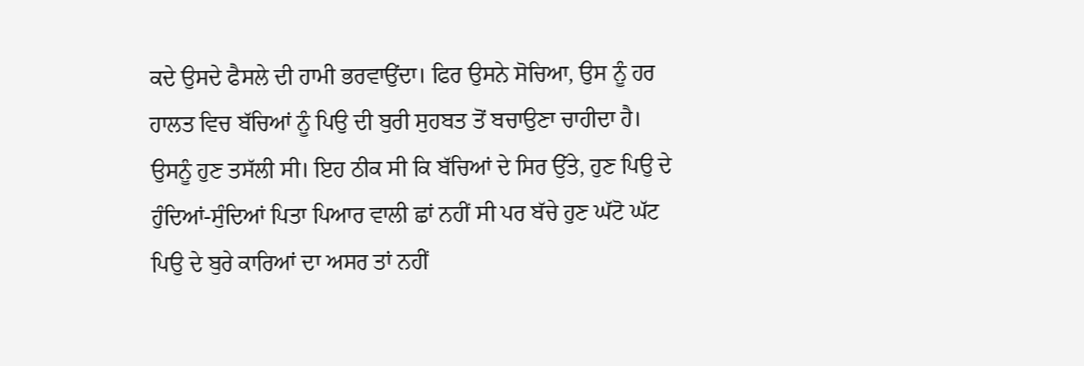ਕਦੇ ਉਸਦੇ ਫੈਸਲੇ ਦੀ ਹਾਮੀ ਭਰਵਾਉਂਦਾ। ਫਿਰ ਉਸਨੇ ਸੋਚਿਆ, ਉਸ ਨੂੰ ਹਰ ਹਾਲਤ ਵਿਚ ਬੱਚਿਆਂ ਨੂੰ ਪਿਉ ਦੀ ਬੁਰੀ ਸੁਹਬਤ ਤੋਂ ਬਚਾਉਣਾ ਚਾਹੀਦਾ ਹੈ।
ਉਸਨੂੰ ਹੁਣ ਤਸੱਲੀ ਸੀ। ਇਹ ਠੀਕ ਸੀ ਕਿ ਬੱਚਿਆਂ ਦੇ ਸਿਰ ਉੱਤੇ, ਹੁਣ ਪਿਉ ਦੇ ਹੁੰਦਿਆਂ-ਸੁੰਦਿਆਂ ਪਿਤਾ ਪਿਆਰ ਵਾਲੀ ਛਾਂ ਨਹੀਂ ਸੀ ਪਰ ਬੱਚੇ ਹੁਣ ਘੱਟੋ ਘੱਟ ਪਿਉ ਦੇ ਬੁਰੇ ਕਾਰਿਆਂ ਦਾ ਅਸਰ ਤਾਂ ਨਹੀਂ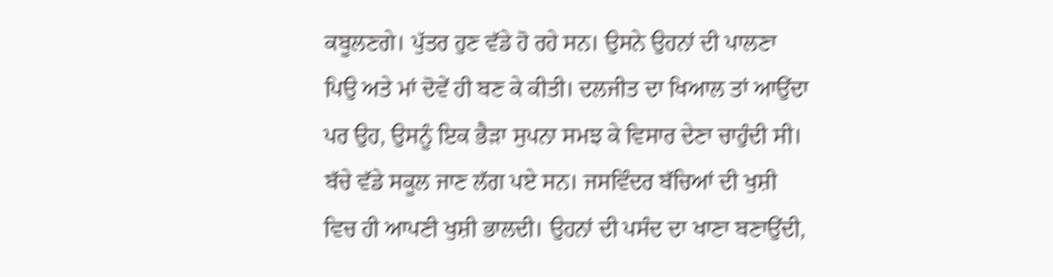ਕਬੂਲਣਗੇ। ਪੁੱਤਰ ਹੁਣ ਵੱਡੇ ਹੋ ਰਹੇ ਸਨ। ਉਸਨੇ ਉਹਨਾਂ ਦੀ ਪਾਲਣਾ ਪਿਉ ਅਤੇ ਮਾਂ ਦੋਵੇਂ ਹੀ ਬਣ ਕੇ ਕੀਤੀ। ਦਲਜੀਤ ਦਾ ਖਿਆਲ ਤਾਂ ਆਉਂਦਾ ਪਰ ਉਹ, ਉਸਨੂੰ ਇਕ ਭੈੜਾ ਸੁਪਨਾ ਸਮਝ ਕੇ ਵਿਸਾਰ ਦੇਣਾ ਚਾਹੁੰਦੀ ਸੀ।
ਬੱਚੇ ਵੱਡੇ ਸਕੂਲ ਜਾਣ ਲੱਗ ਪਏ ਸਨ। ਜਸਵਿੰਦਰ ਬੱਚਿਆਂ ਦੀ ਖੁਸ਼ੀ ਵਿਚ ਹੀ ਆਪਣੀ ਖੁਸ਼ੀ ਭਾਲਦੀ। ਉਹਨਾਂ ਦੀ ਪਸੰਦ ਦਾ ਖਾਣਾ ਬਣਾਉਂਦੀ,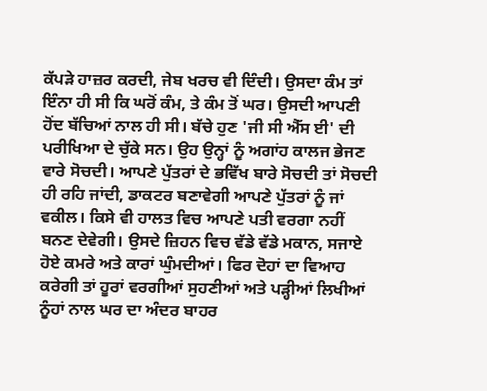ਕੱਪੜੇ ਹਾਜ਼ਰ ਕਰਦੀ, ਜੇਬ ਖਰਚ ਵੀ ਦਿੰਦੀ। ਉਸਦਾ ਕੰਮ ਤਾਂ ਇੰਨਾ ਹੀ ਸੀ ਕਿ ਘਰੋਂ ਕੰਮ, ਤੇ ਕੰਮ ਤੋਂ ਘਰ। ਉਸਦੀ ਆਪਣੀ ਹੋਂਦ ਬੱਚਿਆਂ ਨਾਲ ਹੀ ਸੀ। ਬੱਚੇ ਹੁਣ 'ਜੀ ਸੀ ਐੱਸ ਈ' ਦੀ ਪਰੀਖਿਆ ਦੇ ਚੁੱਕੇ ਸਨ। ਉਹ ਉਨ੍ਹਾਂ ਨੂੰ ਅਗਾਂਹ ਕਾਲਜ ਭੇਜਣ ਵਾਰੇ ਸੋਚਦੀ। ਆਪਣੇ ਪੁੱਤਰਾਂ ਦੇ ਭਵਿੱਖ ਬਾਰੇ ਸੋਚਦੀ ਤਾਂ ਸੋਚਦੀ ਹੀ ਰਹਿ ਜਾਂਦੀ, ਡਾਕਟਰ ਬਣਾਵੇਗੀ ਆਪਣੇ ਪੁੱਤਰਾਂ ਨੂੰ ਜਾਂ ਵਕੀਲ। ਕਿਸੇ ਵੀ ਹਾਲਤ ਵਿਚ ਆਪਣੇ ਪਤੀ ਵਰਗਾ ਨਹੀਂ ਬਨਣ ਦੇਵੇਗੀ। ਉਸਦੇ ਜ਼ਿਹਨ ਵਿਚ ਵੱਡੇ ਵੱਡੇ ਮਕਾਨ, ਸਜਾਏ ਹੋਏ ਕਮਰੇ ਅਤੇ ਕਾਰਾਂ ਘੁੰਮਦੀਆਂ। ਫਿਰ ਦੋਹਾਂ ਦਾ ਵਿਆਹ ਕਰੇਗੀ ਤਾਂ ਹੂਰਾਂ ਵਰਗੀਆਂ ਸੁਹਣੀਆਂ ਅਤੇ ਪੜ੍ਹੀਆਂ ਲਿਖੀਆਂ ਨੂੰਹਾਂ ਨਾਲ ਘਰ ਦਾ ਅੰਦਰ ਬਾਹਰ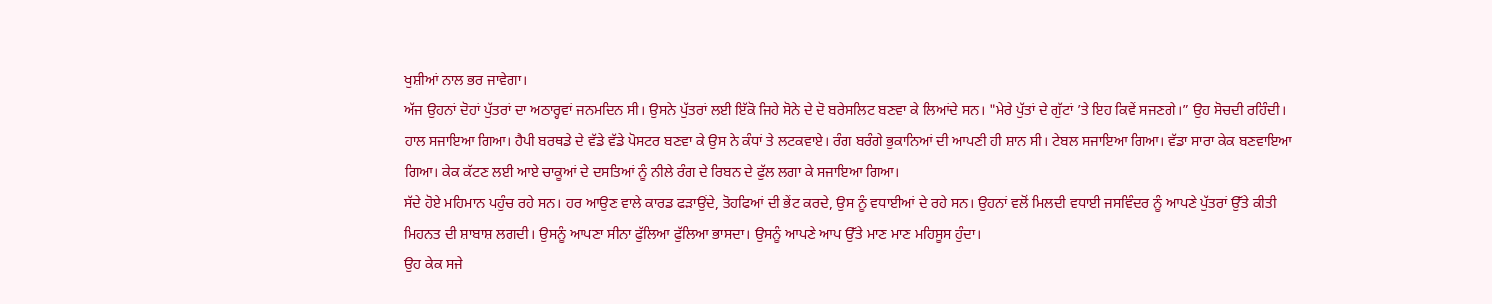ਖੁਸ਼ੀਆਂ ਨਾਲ ਭਰ ਜਾਵੇਗਾ।
ਅੱਜ ਉਹਨਾਂ ਦੋਹਾਂ ਪੁੱਤਰਾਂ ਦਾ ਅਠਾਰ੍ਹਵਾਂ ਜਨਮਦਿਨ ਸੀ। ਉਸਨੇ ਪੁੱਤਰਾਂ ਲਈ ਇੱਕੋ ਜਿਹੇ ਸੋਨੇ ਦੇ ਦੋ ਬਰੇਸਲਿਟ ਬਣਵਾ ਕੇ ਲਿਆਂਦੇ ਸਨ। "ਮੇਰੇ ਪੁੱਤਾਂ ਦੇ ਗੁੱਟਾਂ ’ਤੇ ਇਹ ਕਿਵੇਂ ਸਜਣਗੇ।” ਉਹ ਸੋਚਦੀ ਰਹਿੰਦੀ। ਹਾਲ ਸਜਾਇਆ ਗਿਆ। ਹੈਪੀ ਬਰਥਡੇ ਦੇ ਵੱਡੇ ਵੱਡੇ ਪੋਸਟਰ ਬਣਵਾ ਕੇ ਉਸ ਨੇ ਕੰਧਾਂ ਤੇ ਲਟਕਵਾਏ। ਰੰਗ ਬਰੰਗੇ ਭੁਕਾਨਿਆਂ ਦੀ ਆਪਣੀ ਹੀ ਸ਼ਾਨ ਸੀ। ਟੇਬਲ ਸਜਾਇਆ ਗਿਆ। ਵੱਡਾ ਸਾਰਾ ਕੇਕ ਬਣਵਾਇਆ ਗਿਆ। ਕੇਕ ਕੱਟਣ ਲਈ ਆਏ ਚਾਕੂਆਂ ਦੇ ਦਸਤਿਆਂ ਨੂੰ ਨੀਲੇ ਰੰਗ ਦੇ ਰਿਬਨ ਦੇ ਫੁੱਲ ਲਗਾ ਕੇ ਸਜਾਇਆ ਗਿਆ।
ਸੱਦੇ ਹੋਏ ਮਹਿਮਾਨ ਪਹੁੰਚ ਰਹੇ ਸਨ। ਹਰ ਆਉਣ ਵਾਲੇ ਕਾਰਡ ਫੜਾਉਂਦੇ, ਤੋਹਫਿਆਂ ਦੀ ਭੇਂਟ ਕਰਦੇ, ਉਸ ਨੂੰ ਵਧਾਈਆਂ ਦੇ ਰਹੇ ਸਨ। ਉਹਨਾਂ ਵਲੋਂ ਮਿਲਦੀ ਵਧਾਈ ਜਸਵਿੰਦਰ ਨੂੰ ਆਪਣੇ ਪੁੱਤਰਾਂ ਉੱਤੇ ਕੀਤੀ ਮਿਹਨਤ ਦੀ ਸ਼ਾਬਾਸ਼ ਲਗਦੀ। ਉਸਨੂੰ ਆਪਣਾ ਸੀਨਾ ਫੁੱਲਿਆ ਫੁੱਲਿਆ ਭਾਸਦਾ। ਉਸਨੂੰ ਆਪਣੇ ਆਪ ਉੱਤੇ ਮਾਣ ਮਾਣ ਮਹਿਸੂਸ ਹੁੰਦਾ।
ਉਹ ਕੇਕ ਸਜੇ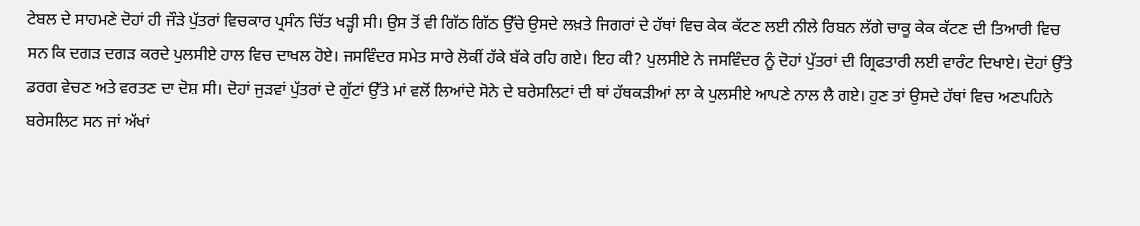ਟੇਬਲ ਦੇ ਸਾਹਮਣੇ ਦੋਹਾਂ ਹੀ ਜੌੜੇ ਪੁੱਤਰਾਂ ਵਿਚਕਾਰ ਪ੍ਰਸੰਨ ਚਿੱਤ ਖੜ੍ਹੀ ਸੀ। ਉਸ ਤੋਂ ਵੀ ਗਿੱਠ ਗਿੱਠ ਉੱਚੇ ਉਸਦੇ ਲਖ਼ਤੇ ਜਿਗਰਾਂ ਦੇ ਹੱਥਾਂ ਵਿਚ ਕੇਕ ਕੱਟਣ ਲਈ ਨੀਲੇ ਰਿਬਨ ਲੱਗੇ ਚਾਕੂ ਕੇਕ ਕੱਟਣ ਦੀ ਤਿਆਰੀ ਵਿਚ ਸਨ ਕਿ ਦਗੜ ਦਗੜ ਕਰਦੇ ਪੁਲਸੀਏ ਹਾਲ ਵਿਚ ਦਾਖਲ ਹੋਏ। ਜਸਵਿੰਦਰ ਸਮੇਤ ਸਾਰੇ ਲੋਕੀਂ ਹੱਕੇ ਬੱਕੇ ਰਹਿ ਗਏ। ਇਹ ਕੀ? ਪੁਲਸੀਏ ਨੇ ਜਸਵਿੰਦਰ ਨੂੰ ਦੋਹਾਂ ਪੁੱਤਰਾਂ ਦੀ ਗ੍ਰਿਫਤਾਰੀ ਲਈ ਵਾਰੰਟ ਦਿਖਾਏ। ਦੋਹਾਂ ਉੱਤੇ ਡਰਗ ਵੇਚਣ ਅਤੇ ਵਰਤਣ ਦਾ ਦੋਸ਼ ਸੀ। ਦੋਹਾਂ ਜੁੜਵਾਂ ਪੁੱਤਰਾਂ ਦੇ ਗੁੱਟਾਂ ਉੱਤੇ ਮਾਂ ਵਲੋਂ ਲਿਆਂਦੇ ਸੋਨੇ ਦੇ ਬਰੇਸਲਿਟਾਂ ਦੀ ਥਾਂ ਹੱਥਕੜੀਆਂ ਲਾ ਕੇ ਪੁਲਸੀਏ ਆਪਣੇ ਨਾਲ ਲੈ ਗਏ। ਹੁਣ ਤਾਂ ਉਸਦੇ ਹੱਥਾਂ ਵਿਚ ਅਣਪਹਿਨੇ ਬਰੇਸਲਿਟ ਸਨ ਜਾਂ ਅੱਖਾਂ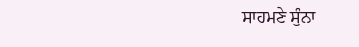ਸਾਹਮਣੇ ਸੁੰਨਾ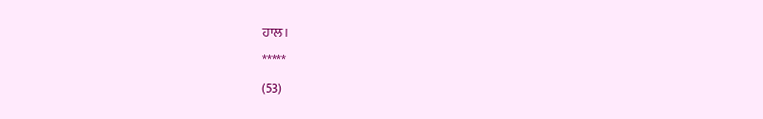ਹਾਲ।
*****
(53)